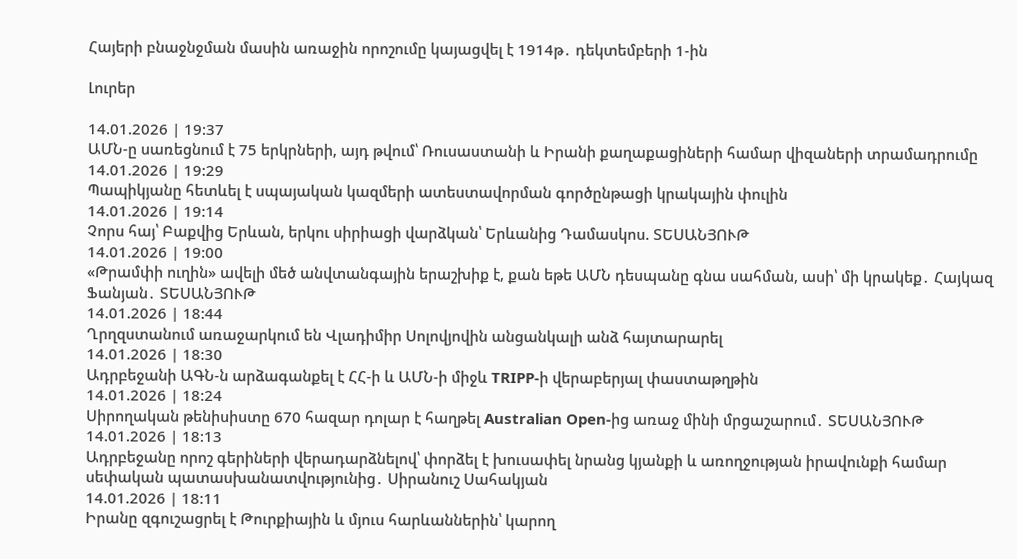Հայերի բնաջնջման մասին առաջին որոշումը կայացվել է 1914թ․ դեկտեմբերի 1-ին

Լուրեր

14.01.2026 | 19:37
ԱՄՆ-ը սառեցնում է 75 երկրների, այդ թվում՝ Ռուսաստանի և Իրանի քաղաքացիների համար վիզաների տրամադրումը
14.01.2026 | 19:29
Պապիկյանը հետևել է սպայական կազմերի ատեստավորման գործընթացի կրակային փուլին
14.01.2026 | 19:14
Չորս հայ՝ Բաքվից Երևան, երկու սիրիացի վարձկան՝ Երևանից Դամասկոս. ՏԵՍԱՆՅՈՒԹ
14.01.2026 | 19:00
«Թրամփի ուղին» ավելի մեծ անվտանգային երաշխիք է, քան եթե ԱՄՆ դեսպանը գնա սահման, ասի՝ մի կրակեք․ Հայկազ Ֆանյան․ ՏԵՍԱՆՅՈՒԹ
14.01.2026 | 18:44
Ղրղզստանում առաջարկում են Վլադիմիր Սոլովյովին անցանկալի անձ հայտարարել
14.01.2026 | 18:30
Ադրբեջանի ԱԳՆ-ն արձագանքել է ՀՀ-ի և ԱՄՆ-ի միջև TRIPP-ի վերաբերյալ փաստաթղթին
14.01.2026 | 18:24
Սիրողական թենիսիստը 670 հազար դոլար է հաղթել Australian Open-ից առաջ մինի մրցաշարում․ ՏԵՍԱՆՅՈՒԹ
14.01.2026 | 18:13
Ադրբեջանը որոշ գերիների վերադարձնելով՝ փորձել է խուսափել նրանց կյանքի և առողջության իրավունքի համար սեփական պատասխանատվությունից․ Սիրանուշ Սահակյան
14.01.2026 | 18:11
Իրանը զգուշացրել է Թուրքիային և մյուս հարևաններին՝ կարող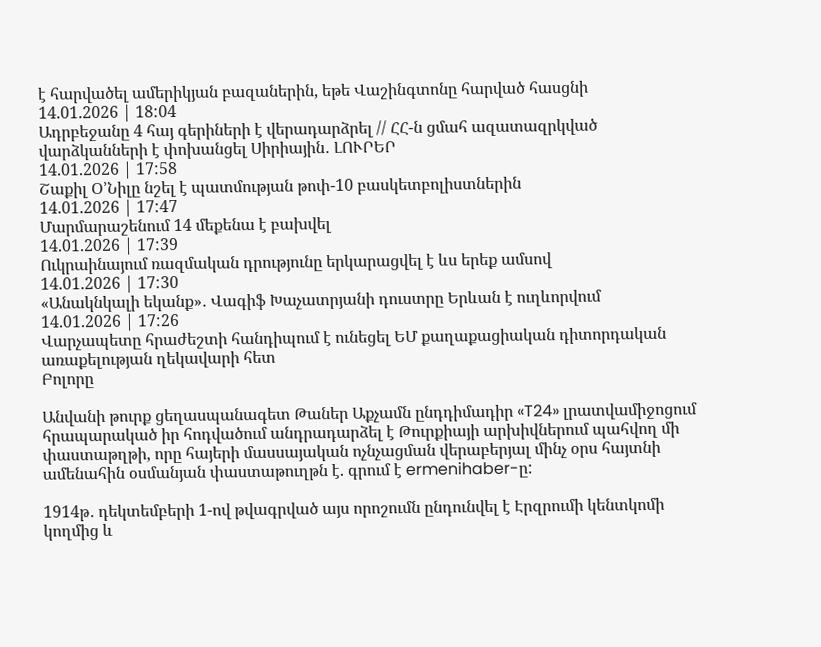է հարվածել ամերիկյան բազաներին, եթե Վաշինգտոնը հարված հասցնի
14.01.2026 | 18:04
Ադրբեջանը 4 հայ գերիների է վերադարձրել // ՀՀ-ն ցմահ ազատազրկված վարձկանների է փոխանցել Սիրիային․ ԼՈՒՐԵՐ
14.01.2026 | 17:58
Շաքիլ Օ’Նիլը նշել է պատմության թոփ-10 բասկետբոլիստներին
14.01.2026 | 17:47
Մարմարաշենում 14 մեքենա է բախվել
14.01.2026 | 17:39
Ուկրաինայում ռազմական դրությունը երկարացվել է ևս երեք ամսով
14.01.2026 | 17:30
«Անակնկալի եկանք»․ Վագիֆ Խաչատրյանի դուստրը Երևան է ուղևորվում
14.01.2026 | 17:26
Վարչապետը հրաժեշտի հանդիպում է ունեցել ԵՄ քաղաքացիական դիտորդական առաքելության ղեկավարի հետ
Բոլորը

Անվանի թուրք ցեղասպանագետ Թաներ Աքչամն ընդդիմադիր «T24» լրատվամիջոցում հրապարակած իր հոդվածում անդրադարձել է Թուրքիայի արխիվներում պահվող մի փաստաթղթի, որը հայերի մասսայական ոչնչացման վերաբերյալ մինչ օրս հայտնի ամենահին օսմանյան փաստաթուղթն է. գրում է ermenihaber-ը:

1914թ․ դեկտեմբերի 1-ով թվագրված այս որոշումն ընդունվել է Էրզրումի կենտկոմի կողմից և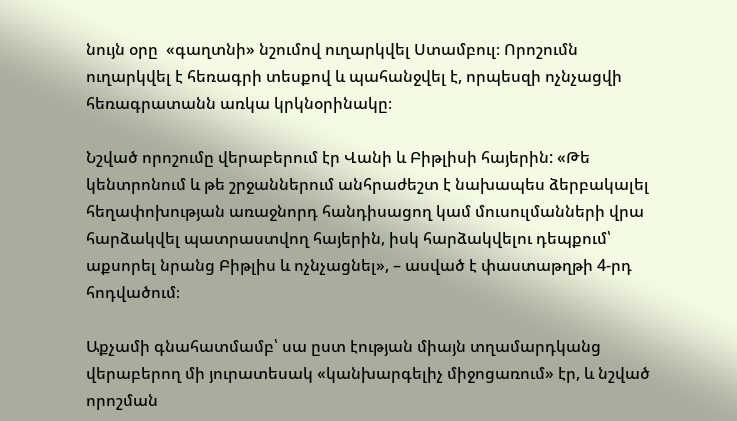նույն օրը  «գաղտնի» նշումով ուղարկվել Ստամբուլ։ Որոշումն ուղարկվել է հեռագրի տեսքով և պահանջվել է, որպեսզի ոչնչացվի հեռագրատանն առկա կրկնօրինակը։

Նշված որոշումը վերաբերում էր Վանի և Բիթլիսի հայերին: «Թե կենտրոնում և թե շրջաններում անհրաժեշտ է նախապես ձերբակալել հեղափոխության առաջնորդ հանդիսացող կամ մուսուլմանների վրա հարձակվել պատրաստվող հայերին, իսկ հարձակվելու դեպքում՝ աքսորել նրանց Բիթլիս և ոչնչացնել», – ասված է փաստաթղթի 4-րդ հոդվածում։

Աքչամի գնահատմամբ՝ սա ըստ էության միայն տղամարդկանց վերաբերող մի յուրատեսակ «կանխարգելիչ միջոցառում» էր, և նշված որոշման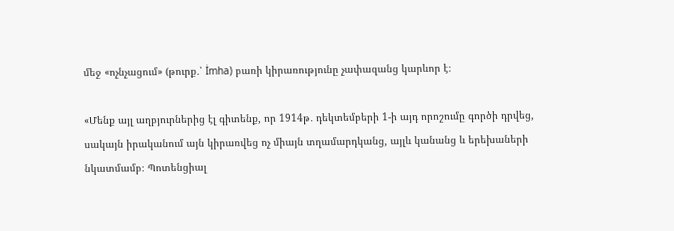մեջ «ոչնչացում» (թուրք․՝ İmha) բառի կիրառությունը չափազանց կարևոր է։

«Մենք այլ աղբյուրներից էլ գիտենք, որ 1914թ․ դեկտեմբերի 1-ի այդ որոշումը գործի դրվեց, սակայն իրականում այն կիրառվեց ոչ միայն տղամարդկանց, այլև կանանց և երեխաների նկատմամբ։ Պոտենցիալ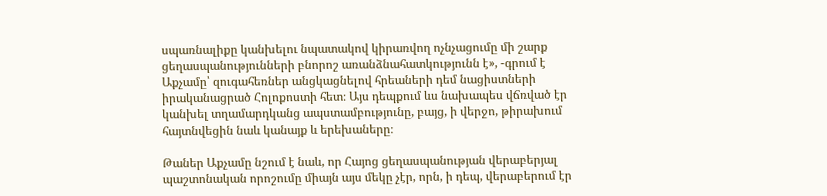սպառնալիքը կանխելու նպատակով կիրառվող ոչնչացումը մի շարք ցեղասպանությունների բնորոշ առանձնահատկությունն է», -գրում է Աքչամը՝ զուգահեռներ անցկացնելով հրեաների դեմ նացիստների իրականացրած Հոլոքոստի հետ։ Այս դեպքում ևս նախապես վճռված էր կանխել տղամարդկանց ապստամբությունը, բայց, ի վերջո, թիրախում հայտնվեցին նաև կանայք և երեխաները։

Թաներ Աքչամը նշում է նաև, որ Հայոց ցեղասպանության վերաբերյալ պաշտոնական որոշումը միայն այս մեկը չէր, որն, ի դեպ, վերաբերում էր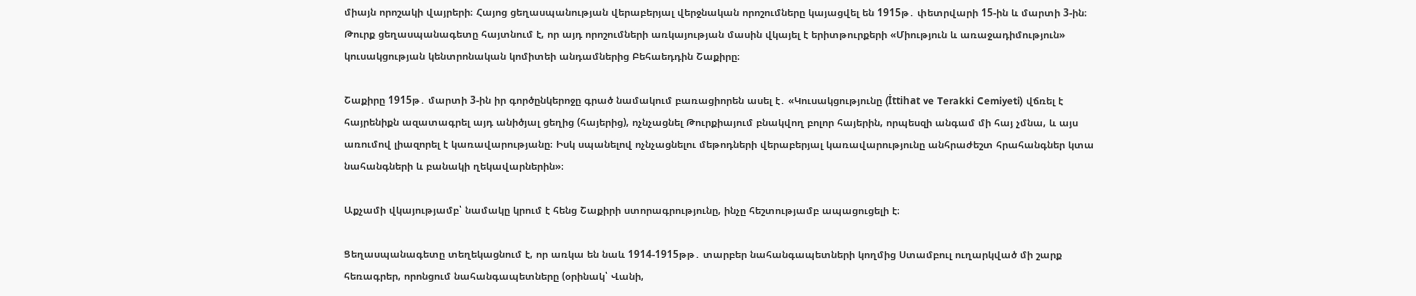միայն որոշակի վայրերի։ Հայոց ցեղասպանության վերաբերյալ վերջնական որոշումները կայացվել են 1915թ․ փետրվարի 15-ին և մարտի 3-ին։ Թուրք ցեղասպանագետը հայտնում է, որ այդ որոշումների առկայության մասին վկայել է երիտթուրքերի «Միություն և առաջադիմություն» կուսակցության կենտրոնական կոմիտեի անդամներից Բեհաեդդին Շաքիրը։

Շաքիրը 1915թ․ մարտի 3-ին իր գործընկերոջը գրած նամակում բառացիորեն ասել է․ «Կուսակցությունը (İttihat ve Terakki Cemiyeti) վճռել է հայրենիքն ազատագրել այդ անիծյալ ցեղից (հայերից), ոչնչացնել Թուրքիայում բնակվող բոլոր հայերին, որպեսզի անգամ մի հայ չմնա, և այս առումով լիազորել է կառավարությանը։ Իսկ սպանելով ոչնչացնելու մեթոդների վերաբերյալ կառավարությունը անհրաժեշտ հրահանգներ կտա նահանգների և բանակի ղեկավարներին»։

Աքչամի վկայությամբ՝ նամակը կրում է հենց Շաքիրի ստորագրությունը, ինչը հեշտությամբ ապացուցելի է։

Ցեղասպանագետը տեղեկացնում է, որ առկա են նաև 1914-1915թթ․ տարբեր նահանգապետների կողմից Ստամբուլ ուղարկված մի շարք հեռագրեր, որոնցում նահանգապետները (օրինակ՝ Վանի,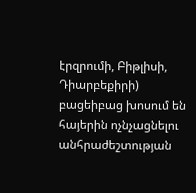էրզրումի, Բիթլիսի, Դիարբեքիրի) բացեիբաց խոսում են հայերին ոչնչացնելու անհրաժեշտության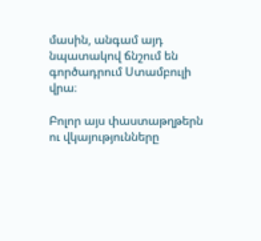մասին, անգամ այդ նպատակով ճնշում են գործադրում Ստամբուլի վրա։

Բոլոր այս փաստաթղթերն ու վկայությունները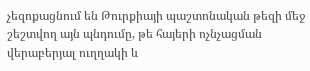չեզոքացնում են Թուրքիայի պաշտոնական թեզի մեջ շեշտվող այն պնդումը, թե հայերի ոչնչացման վերաբերյալ ուղղակի և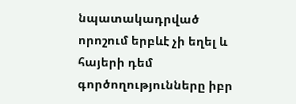նպատակադրված որոշում երբևէ չի եղել և հայերի դեմ գործողությունները իբր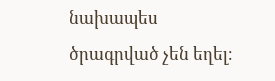նախապես ծրագրված չեն եղել։